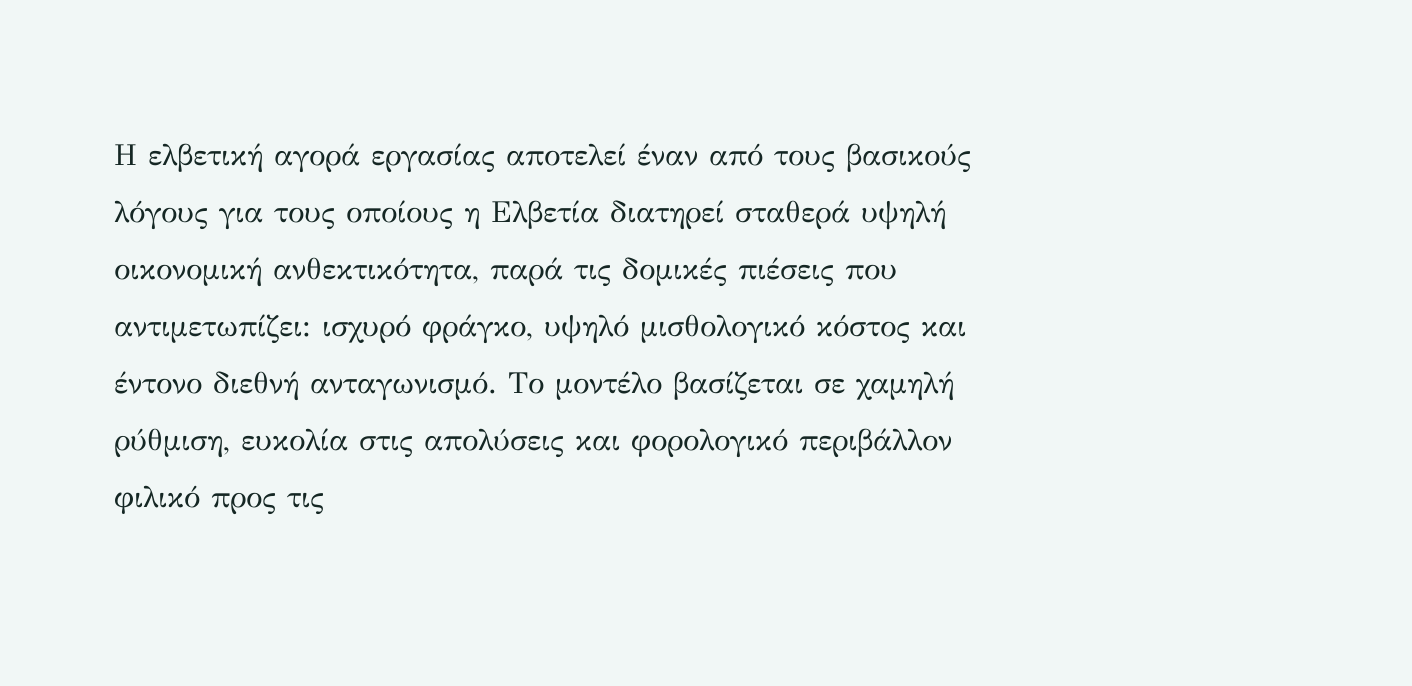Η ελβετική αγορά εργασίας αποτελεί έναν από τους βασικούς λόγους για τους οποίους η Ελβετία διατηρεί σταθερά υψηλή οικονομική ανθεκτικότητα, παρά τις δομικές πιέσεις που αντιμετωπίζει: ισχυρό φράγκο, υψηλό μισθολογικό κόστος και έντονο διεθνή ανταγωνισμό. Το μοντέλο βασίζεται σε χαμηλή ρύθμιση, ευκολία στις απολύσεις και φορολογικό περιβάλλον φιλικό προς τις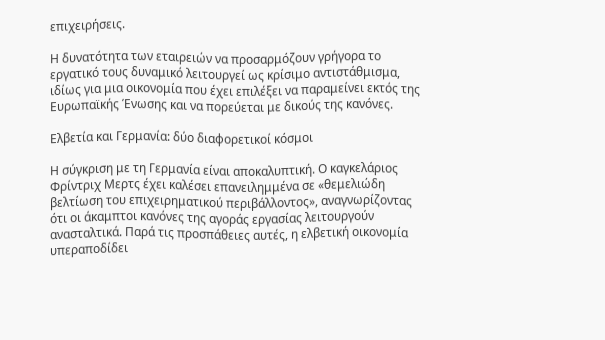επιχειρήσεις.

Η δυνατότητα των εταιρειών να προσαρμόζουν γρήγορα το εργατικό τους δυναμικό λειτουργεί ως κρίσιμο αντιστάθμισμα, ιδίως για μια οικονομία που έχει επιλέξει να παραμείνει εκτός της Ευρωπαϊκής Ένωσης και να πορεύεται με δικούς της κανόνες.

Ελβετία και Γερμανία: δύο διαφορετικοί κόσμοι

Η σύγκριση με τη Γερμανία είναι αποκαλυπτική. Ο καγκελάριος Φρίντριχ Μερτς έχει καλέσει επανειλημμένα σε «θεμελιώδη βελτίωση του επιχειρηματικού περιβάλλοντος», αναγνωρίζοντας ότι οι άκαμπτοι κανόνες της αγοράς εργασίας λειτουργούν ανασταλτικά. Παρά τις προσπάθειες αυτές, η ελβετική οικονομία υπεραποδίδει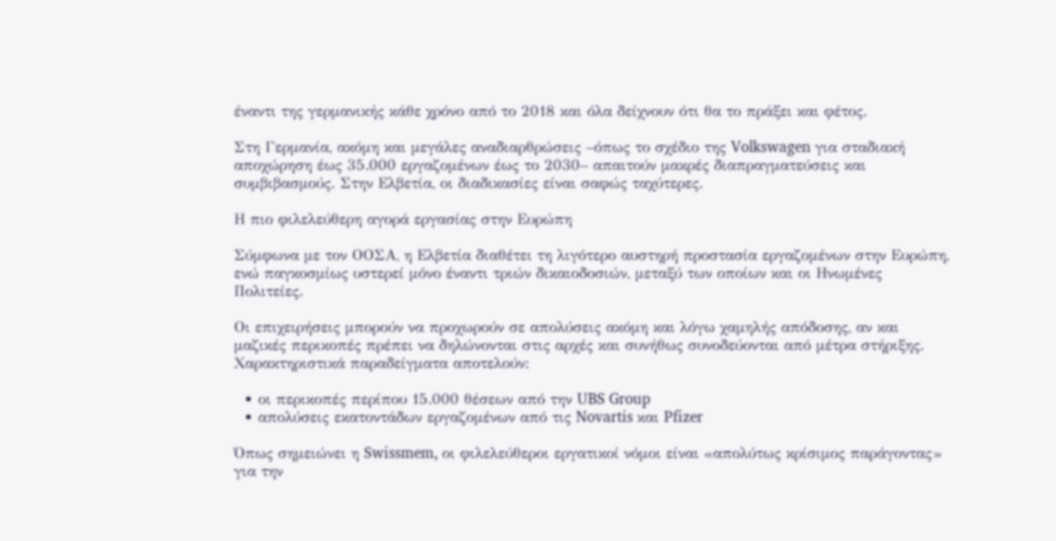έναντι της γερμανικής κάθε χρόνο από το 2018 και όλα δείχνουν ότι θα το πράξει και φέτος.

Στη Γερμανία, ακόμη και μεγάλες αναδιαρθρώσεις –όπως το σχέδιο της Volkswagen για σταδιακή αποχώρηση έως 35.000 εργαζομένων έως το 2030– απαιτούν μακρές διαπραγματεύσεις και συμβιβασμούς. Στην Ελβετία, οι διαδικασίες είναι σαφώς ταχύτερες.

Η πιο φιλελεύθερη αγορά εργασίας στην Ευρώπη

Σύμφωνα με τον ΟΟΣΑ, η Ελβετία διαθέτει τη λιγότερο αυστηρή προστασία εργαζομένων στην Ευρώπη, ενώ παγκοσμίως υστερεί μόνο έναντι τριών δικαιοδοσιών, μεταξύ των οποίων και οι Ηνωμένες Πολιτείες.

Οι επιχειρήσεις μπορούν να προχωρούν σε απολύσεις ακόμη και λόγω χαμηλής απόδοσης, αν και μαζικές περικοπές πρέπει να δηλώνονται στις αρχές και συνήθως συνοδεύονται από μέτρα στήριξης. Χαρακτηριστικά παραδείγματα αποτελούν:

  • οι περικοπές περίπου 15.000 θέσεων από την UBS Group
  • απολύσεις εκατοντάδων εργαζομένων από τις Novartis και Pfizer

Όπως σημειώνει η Swissmem, οι φιλελεύθεροι εργατικοί νόμοι είναι «απολύτως κρίσιμος παράγοντας» για την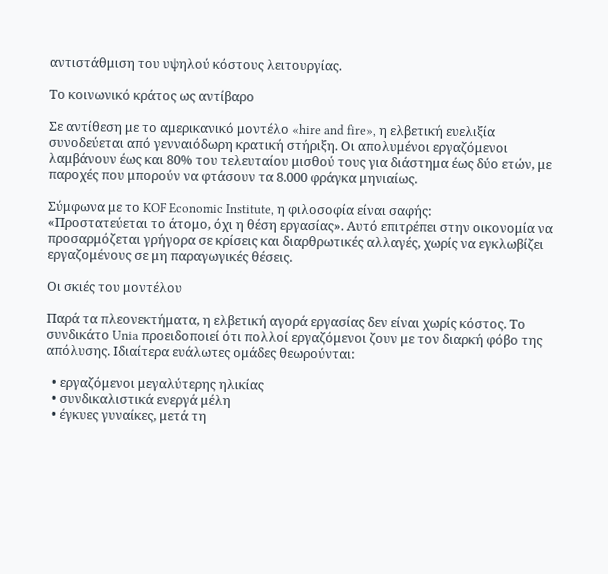αντιστάθμιση του υψηλού κόστους λειτουργίας.

Το κοινωνικό κράτος ως αντίβαρο

Σε αντίθεση με το αμερικανικό μοντέλο «hire and fire», η ελβετική ευελιξία συνοδεύεται από γενναιόδωρη κρατική στήριξη. Οι απολυμένοι εργαζόμενοι λαμβάνουν έως και 80% του τελευταίου μισθού τους για διάστημα έως δύο ετών, με παροχές που μπορούν να φτάσουν τα 8.000 φράγκα μηνιαίως.

Σύμφωνα με το KOF Economic Institute, η φιλοσοφία είναι σαφής:
«Προστατεύεται το άτομο, όχι η θέση εργασίας». Αυτό επιτρέπει στην οικονομία να προσαρμόζεται γρήγορα σε κρίσεις και διαρθρωτικές αλλαγές, χωρίς να εγκλωβίζει εργαζομένους σε μη παραγωγικές θέσεις.

Οι σκιές του μοντέλου

Παρά τα πλεονεκτήματα, η ελβετική αγορά εργασίας δεν είναι χωρίς κόστος. Το συνδικάτο Unia προειδοποιεί ότι πολλοί εργαζόμενοι ζουν με τον διαρκή φόβο της απόλυσης. Ιδιαίτερα ευάλωτες ομάδες θεωρούνται:

  • εργαζόμενοι μεγαλύτερης ηλικίας
  • συνδικαλιστικά ενεργά μέλη
  • έγκυες γυναίκες, μετά τη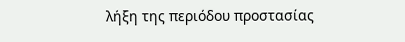λήξη της περιόδου προστασίας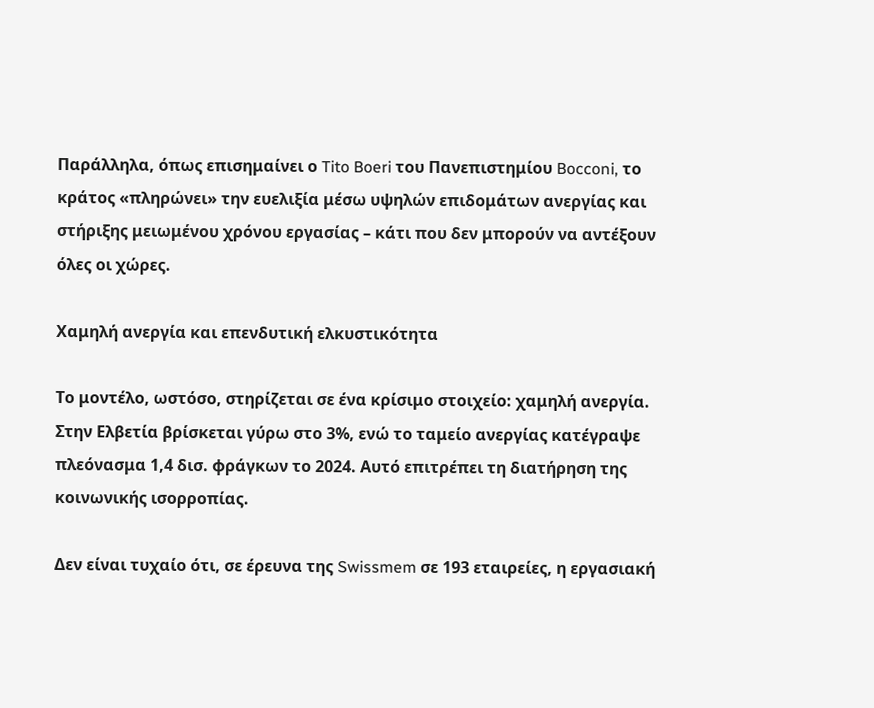Παράλληλα, όπως επισημαίνει ο Tito Boeri του Πανεπιστημίου Bocconi, το κράτος «πληρώνει» την ευελιξία μέσω υψηλών επιδομάτων ανεργίας και στήριξης μειωμένου χρόνου εργασίας – κάτι που δεν μπορούν να αντέξουν όλες οι χώρες.

Χαμηλή ανεργία και επενδυτική ελκυστικότητα

Το μοντέλο, ωστόσο, στηρίζεται σε ένα κρίσιμο στοιχείο: χαμηλή ανεργία. Στην Ελβετία βρίσκεται γύρω στο 3%, ενώ το ταμείο ανεργίας κατέγραψε πλεόνασμα 1,4 δισ. φράγκων το 2024. Αυτό επιτρέπει τη διατήρηση της κοινωνικής ισορροπίας.

Δεν είναι τυχαίο ότι, σε έρευνα της Swissmem σε 193 εταιρείες, η εργασιακή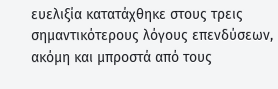ευελιξία κατατάχθηκε στους τρεις σημαντικότερους λόγους επενδύσεων, ακόμη και μπροστά από τους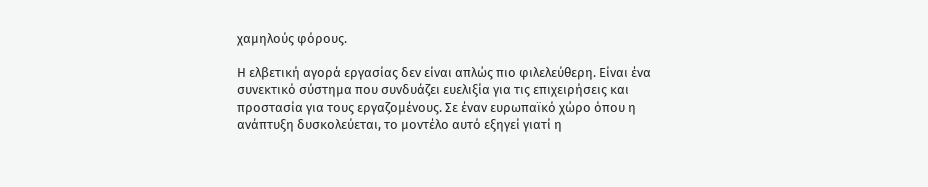χαμηλούς φόρους.

Η ελβετική αγορά εργασίας δεν είναι απλώς πιο φιλελεύθερη. Είναι ένα συνεκτικό σύστημα που συνδυάζει ευελιξία για τις επιχειρήσεις και προστασία για τους εργαζομένους. Σε έναν ευρωπαϊκό χώρο όπου η ανάπτυξη δυσκολεύεται, το μοντέλο αυτό εξηγεί γιατί η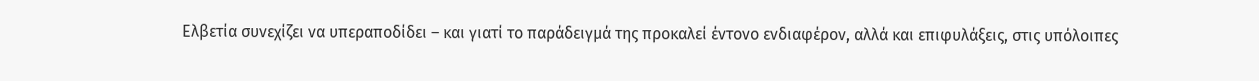Ελβετία συνεχίζει να υπεραποδίδει – και γιατί το παράδειγμά της προκαλεί έντονο ενδιαφέρον, αλλά και επιφυλάξεις, στις υπόλοιπες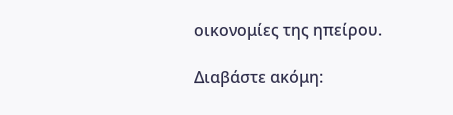οικονομίες της ηπείρου.

Διαβάστε ακόμη: